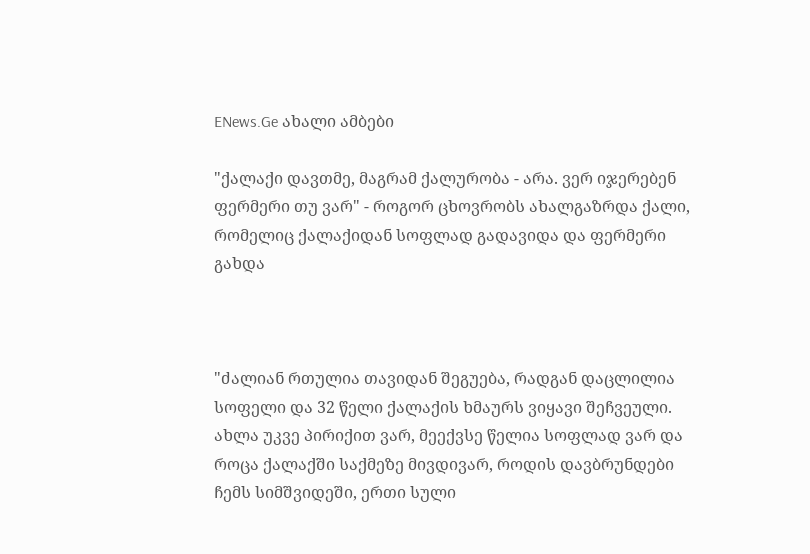ENews.Ge ახალი ამბები

"ქალაქი დავთმე, მაგრამ ქალურობა - არა. ვერ იჯერებენ ფერმერი თუ ვარ" - როგორ ცხოვრობს ახალგაზრდა ქალი, რომელიც ქალაქიდან სოფლად გადავიდა და ფერმერი გახდა



"ძალიან რთულია თავიდან შეგუება, რადგან დაცლილია სოფელი და 32 წელი ქალაქის ხმაურს ვიყავი შეჩვეული. ახლა უკვე პირიქით ვარ, მეექვსე წელია სოფლად ვარ და როცა ქალაქში საქმეზე მივდივარ, როდის დავბრუნდები ჩემს სიმშვიდეში, ერთი სული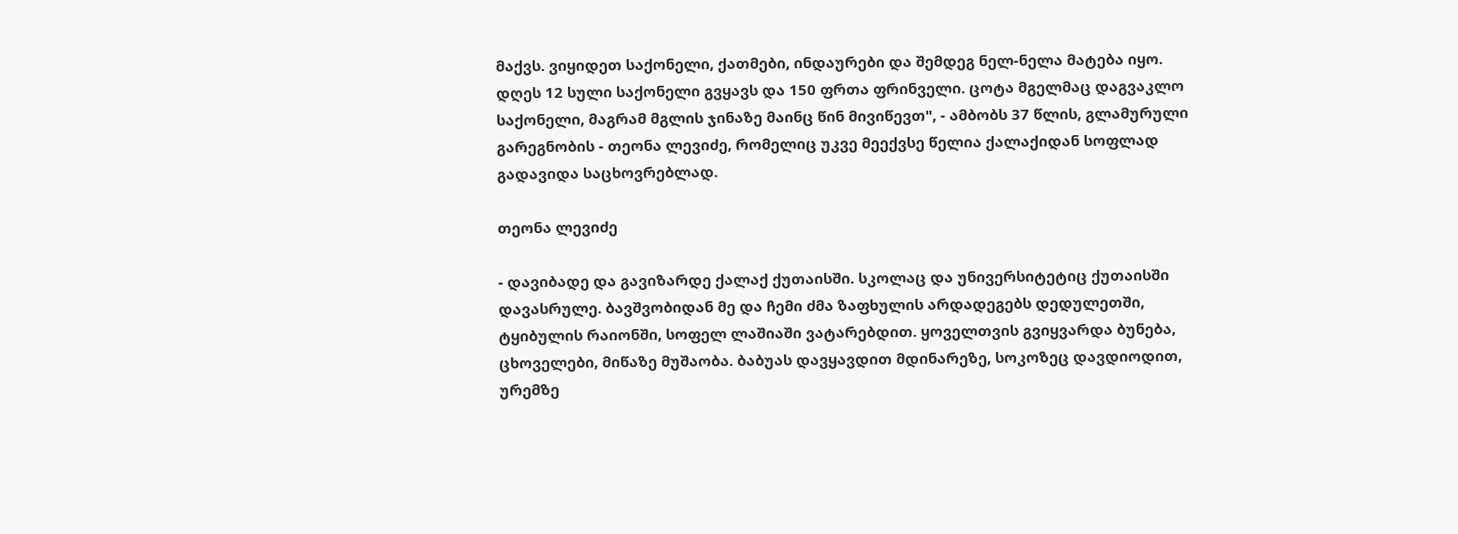მაქვს. ვიყიდეთ საქონელი, ქათმები, ინდაურები და შემდეგ ნელ-ნელა მატება იყო. დღეს 12 სული საქონელი გვყავს და 150 ფრთა ფრინველი. ცოტა მგელმაც დაგვაკლო საქონელი, მაგრამ მგლის ჯინაზე მაინც წინ მივიწევთ", - ამბობს 37 წლის, გლამურული გარეგნობის - თეონა ლევიძე, რომელიც უკვე მეექვსე წელია ქალაქიდან სოფლად გადავიდა საცხოვრებლად.

თეონა ლევიძე

- დავიბადე და გავიზარდე ქალაქ ქუთაისში. სკოლაც და უნივერსიტეტიც ქუთაისში დავასრულე. ბავშვობიდან მე და ჩემი ძმა ზაფხულის არდადეგებს დედულეთში, ტყიბულის რაიონში, სოფელ ლაშიაში ვატარებდით. ყოველთვის გვიყვარდა ბუნება, ცხოველები, მიწაზე მუშაობა. ბაბუას დავყავდით მდინარეზე, სოკოზეც დავდიოდით, ურემზე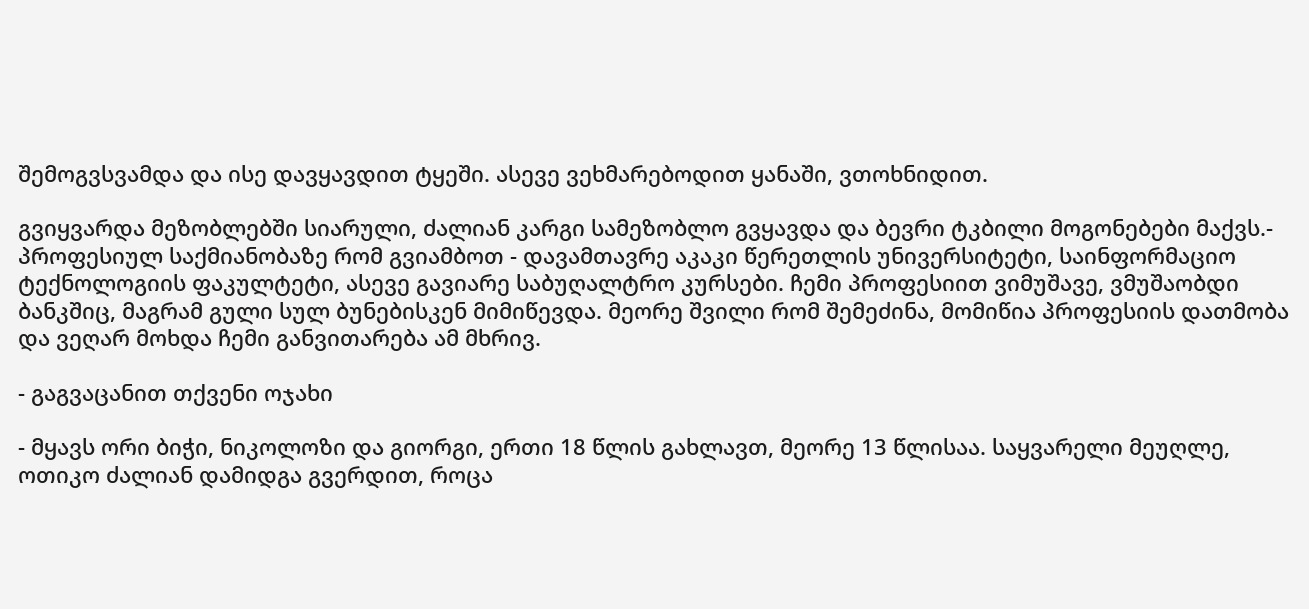შემოგვსვამდა და ისე დავყავდით ტყეში. ასევე ვეხმარებოდით ყანაში, ვთოხნიდით.

გვიყვარდა მეზობლებში სიარული, ძალიან კარგი სამეზობლო გვყავდა და ბევრი ტკბილი მოგონებები მაქვს.- პროფესიულ საქმიანობაზე რომ გვიამბოთ - დავამთავრე აკაკი წერეთლის უნივერსიტეტი, საინფორმაციო ტექნოლოგიის ფაკულტეტი, ასევე გავიარე საბუღალტრო კურსები. ჩემი პროფესიით ვიმუშავე, ვმუშაობდი ბანკშიც, მაგრამ გული სულ ბუნებისკენ მიმიწევდა. მეორე შვილი რომ შემეძინა, მომიწია პროფესიის დათმობა და ვეღარ მოხდა ჩემი განვითარება ამ მხრივ.

- გაგვაცანით თქვენი ოჯახი

- მყავს ორი ბიჭი, ნიკოლოზი და გიორგი, ერთი 18 წლის გახლავთ, მეორე 13 წლისაა. საყვარელი მეუღლე, ოთიკო ძალიან დამიდგა გვერდით, როცა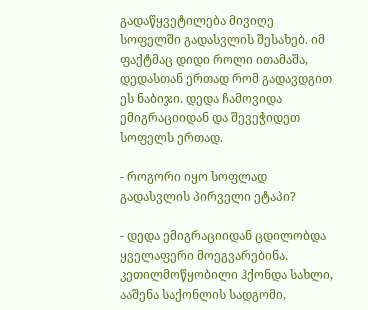გადაწყვეტილება მივიღე სოფელში გადასვლის შესახებ. იმ ფაქტმაც დიდი როლი ითამაშა, დედასთან ერთად რომ გადავდგით ეს ნაბიჯი. დედა ჩამოვიდა ემიგრაციიდან და შევეჭიდეთ სოფელს ერთად.

- როგორი იყო სოფლად გადასვლის პირველი ეტაპი?

- დედა ემიგრაციიდან ცდილობდა ყველაფერი მოეგვარებინა. კეთილმოწყობილი ჰქონდა სახლი, ააშენა საქონლის სადგომი,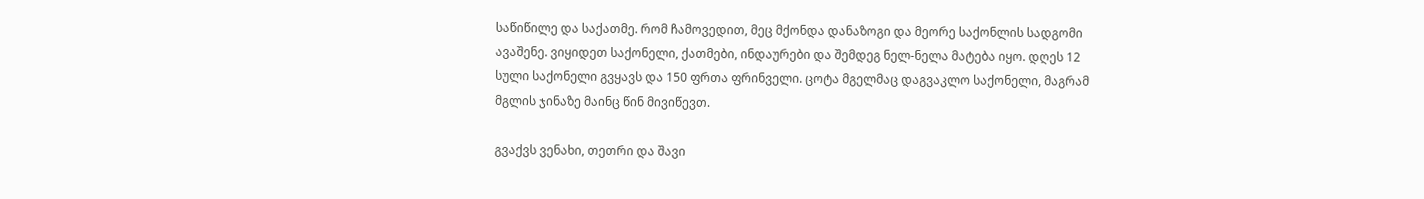საწიწილე და საქათმე. რომ ჩამოვედით, მეც მქონდა დანაზოგი და მეორე საქონლის სადგომი ავაშენე. ვიყიდეთ საქონელი, ქათმები, ინდაურები და შემდეგ ნელ-ნელა მატება იყო. დღეს 12 სული საქონელი გვყავს და 150 ფრთა ფრინველი. ცოტა მგელმაც დაგვაკლო საქონელი, მაგრამ მგლის ჯინაზე მაინც წინ მივიწევთ.

გვაქვს ვენახი, თეთრი და შავი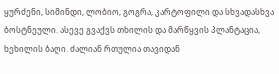ყურძენი, სიმინდი, ლობიო, გოგრა, კარტოფილი და სხვადასხვა ბოსტნეული. ასევე გვაქვს თხილის და მარწყვის პლანტაცია, ხეხილის ბაღი. ძალიან რთულია თავიდან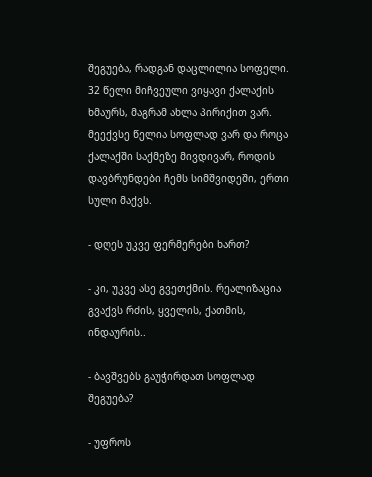შეგუება, რადგან დაცლილია სოფელი. 32 წელი მიჩვეული ვიყავი ქალაქის ხმაურს, მაგრამ ახლა პირიქით ვარ. მეექვსე წელია სოფლად ვარ და როცა ქალაქში საქმეზე მივდივარ, როდის დავბრუნდები ჩემს სიმშვიდეში, ერთი სული მაქვს.

- დღეს უკვე ფერმერები ხართ?

- კი, უკვე ასე გვეთქმის. რეალიზაცია გვაქვს რძის, ყველის, ქათმის, ინდაურის..

- ბავშვებს გაუჭირდათ სოფლად შეგუება?

- უფროს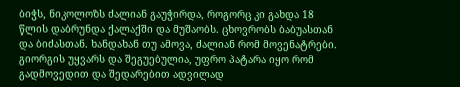ბიჭს, ნიკოლოზს ძალიან გაუჭირდა, როგორც კი გახდა 18 წლის დაბრუნდა ქალაქში და მუშაობს. ცხოვრობს ბაბუასთან და ბიძასთან. ხანდახან თუ ამოვა, ძალიან რომ მოვენატრები. გიორგის უყვარს და შეგუებულია, უფრო პატარა იყო რომ გადმოვედით და შედარებით ადვილად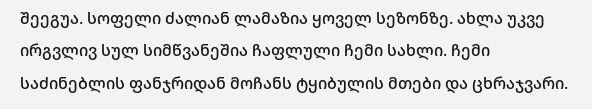შეეგუა. სოფელი ძალიან ლამაზია ყოველ სეზონზე. ახლა უკვე ირგვლივ სულ სიმწვანეშია ჩაფლული ჩემი სახლი. ჩემი საძინებლის ფანჯრიდან მოჩანს ტყიბულის მთები და ცხრაჯვარი.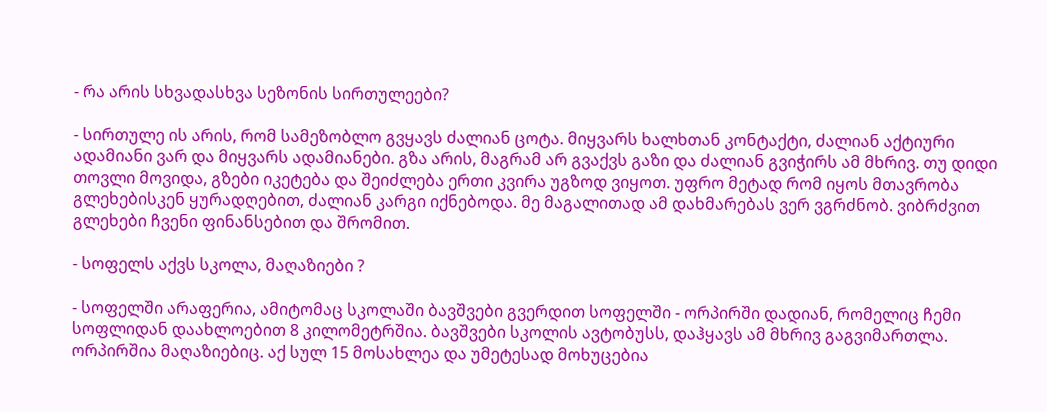- რა არის სხვადასხვა სეზონის სირთულეები?

- სირთულე ის არის, რომ სამეზობლო გვყავს ძალიან ცოტა. მიყვარს ხალხთან კონტაქტი, ძალიან აქტიური ადამიანი ვარ და მიყვარს ადამიანები. გზა არის, მაგრამ არ გვაქვს გაზი და ძალიან გვიჭირს ამ მხრივ. თუ დიდი თოვლი მოვიდა, გზები იკეტება და შეიძლება ერთი კვირა უგზოდ ვიყოთ. უფრო მეტად რომ იყოს მთავრობა გლეხებისკენ ყურადღებით, ძალიან კარგი იქნებოდა. მე მაგალითად ამ დახმარებას ვერ ვგრძნობ. ვიბრძვით გლეხები ჩვენი ფინანსებით და შრომით.

- სოფელს აქვს სკოლა, მაღაზიები ?

- სოფელში არაფერია, ამიტომაც სკოლაში ბავშვები გვერდით სოფელში - ორპირში დადიან, რომელიც ჩემი სოფლიდან დაახლოებით 8 კილომეტრშია. ბავშვები სკოლის ავტობუსს, დაჰყავს ამ მხრივ გაგვიმართლა. ორპირშია მაღაზიებიც. აქ სულ 15 მოსახლეა და უმეტესად მოხუცებია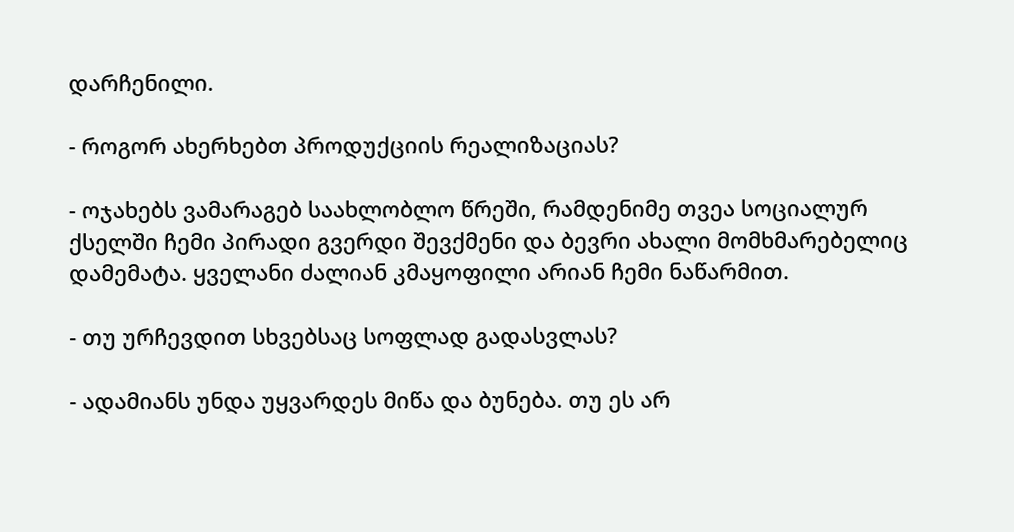დარჩენილი.

- როგორ ახერხებთ პროდუქციის რეალიზაციას?

- ოჯახებს ვამარაგებ საახლობლო წრეში, რამდენიმე თვეა სოციალურ ქსელში ჩემი პირადი გვერდი შევქმენი და ბევრი ახალი მომხმარებელიც დამემატა. ყველანი ძალიან კმაყოფილი არიან ჩემი ნაწარმით.

- თუ ურჩევდით სხვებსაც სოფლად გადასვლას?

- ადამიანს უნდა უყვარდეს მიწა და ბუნება. თუ ეს არ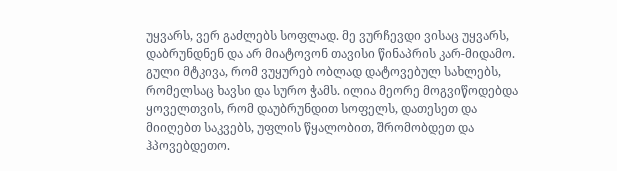უყვარს, ვერ გაძლებს სოფლად. მე ვურჩევდი ვისაც უყვარს, დაბრუნდნენ და არ მიატოვონ თავისი წინაპრის კარ-მიდამო. გული მტკივა, რომ ვუყურებ ობლად დატოვებულ სახლებს, რომელსაც ხავსი და სურო ჭამს. ილია მეორე მოგვიწოდებდა ყოველთვის, რომ დაუბრუნდით სოფელს, დათესეთ და მიიღებთ საკვებს, უფლის წყალობით, შრომობდეთ და ჰპოვებდეთო.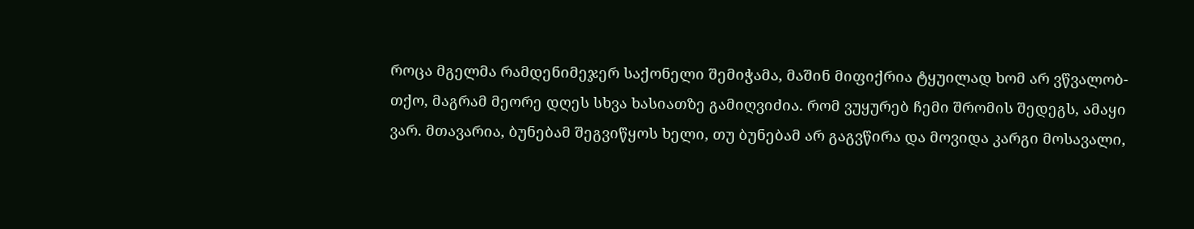როცა მგელმა რამდენიმეჯერ საქონელი შემიჭამა, მაშინ მიფიქრია ტყუილად ხომ არ ვწვალობ-თქო, მაგრამ მეორე დღეს სხვა ხასიათზე გამიღვიძია. რომ ვუყურებ ჩემი შრომის შედეგს, ამაყი ვარ. მთავარია, ბუნებამ შეგვიწყოს ხელი, თუ ბუნებამ არ გაგვწირა და მოვიდა კარგი მოსავალი,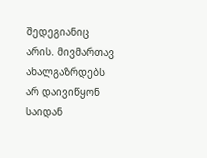შედეგიანიც არის. მივმართავ ახალგაზრდებს არ დაივიწყონ საიდან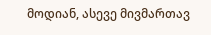მოდიან, ასევე მივმართავ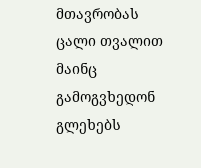მთავრობას ცალი თვალით მაინც გამოგვხედონ გლეხებს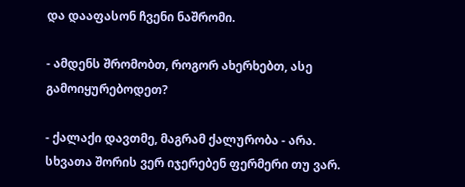და დააფასონ ჩვენი ნაშრომი.

- ამდენს შრომობთ, როგორ ახერხებთ, ასე გამოიყურებოდეთ?

- ქალაქი დავთმე, მაგრამ ქალურობა - არა. სხვათა შორის ვერ იჯერებენ ფერმერი თუ ვარ.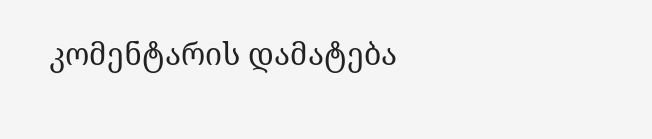კომენტარის დამატება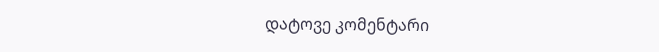დატოვე კომენტარი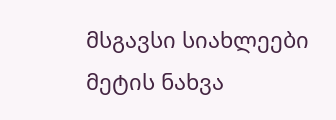მსგავსი სიახლეები
მეტის ნახვა